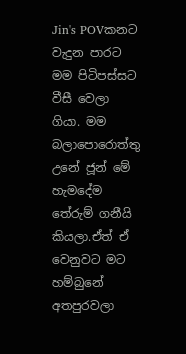Jin's POVකනට වැදුන පාරට මම පිටිපස්සට වීසී වෙලා ගියා. මම බලාපොරොත්තු උනේ ජූන් මේ හැමදේම තේරුම් ගනීයි කියලා.ඒත් ඒ වෙනුවට මට හම්බුනේ අතපුරවලා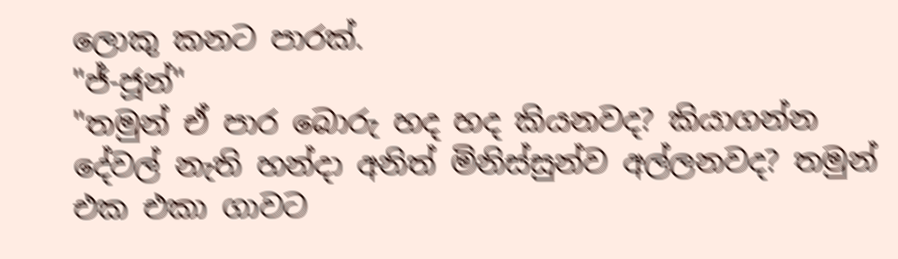ලොකු කනට පාරක්.
"ජ්-ජූන්"
"තමුන් ඒ පාර බොරු හද හද කියනවද? කියාගන්න දේවල් නැති හන්දා අනිත් මිනිස්සුන්ව අල්ලනවද? තමුන් එක එකා ගාවට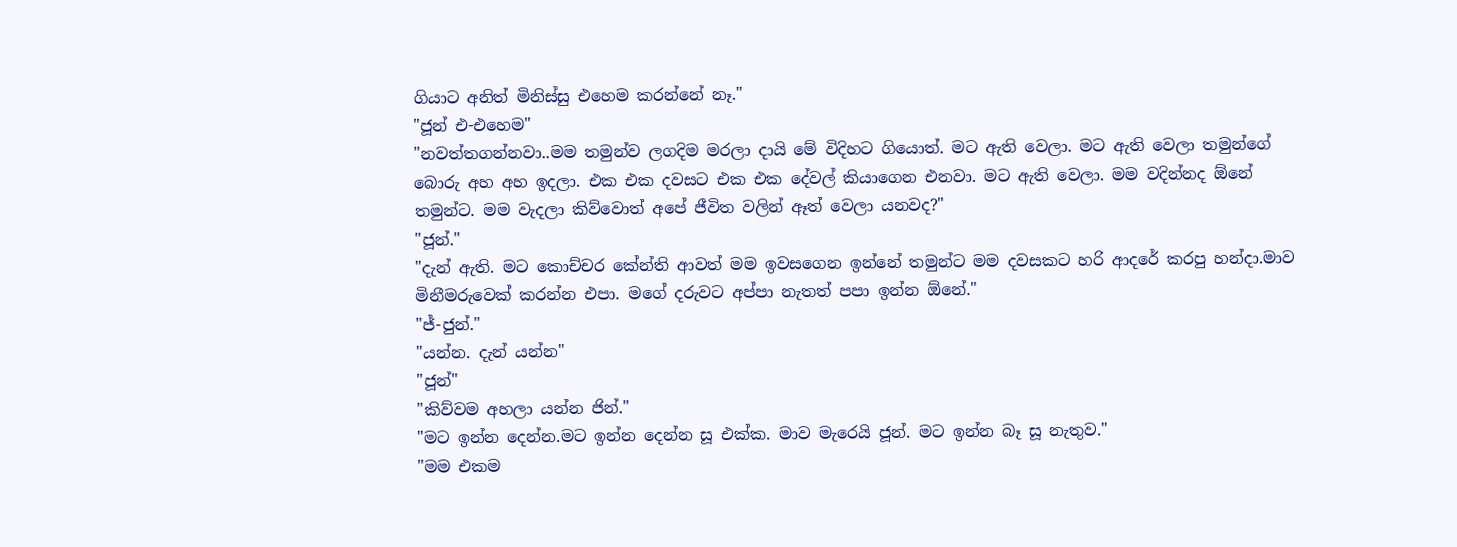ගියාට අනිත් මිනිස්සු එහෙම කරන්නේ නෑ."
"ජූන් එ-එහෙම"
"නවත්තගන්නවා..මම තමුන්ව ලගදිම මරලා දායි මේ විදිහට ගියොත්. මට ඇති වෙලා. මට ඇති වෙලා තමුන්ගේ බොරු අහ අහ ඉදලා. එක එක දවසට එක එක දේවල් කියාගෙන එනවා. මට ඇති වෙලා. මම වදින්නද ඕනේ තමුන්ට. මම වැදලා කිව්වොත් අපේ ජීවිත වලින් ඈත් වෙලා යනවද?"
"ජූන්."
"දැන් ඇති. මට කොච්චර කේන්ති ආවත් මම ඉවසගෙන ඉන්නේ තමුන්ට මම දවසකට හරි ආදරේ කරපු හන්දා.මාව මිනීමරුවෙක් කරන්න එපා. මගේ දරුවට අප්පා නැතත් පපා ඉන්න ඕනේ."
"ජ්-ජුන්."
"යන්න. දැන් යන්න"
"ජූන්"
"කිව්වම අහලා යන්න ජින්."
"මට ඉන්න දෙන්න.මට ඉන්න දෙන්න සූ එක්ක. මාව මැරෙයි ජූන්. මට ඉන්න බෑ සූ නැතුව."
"මම එකම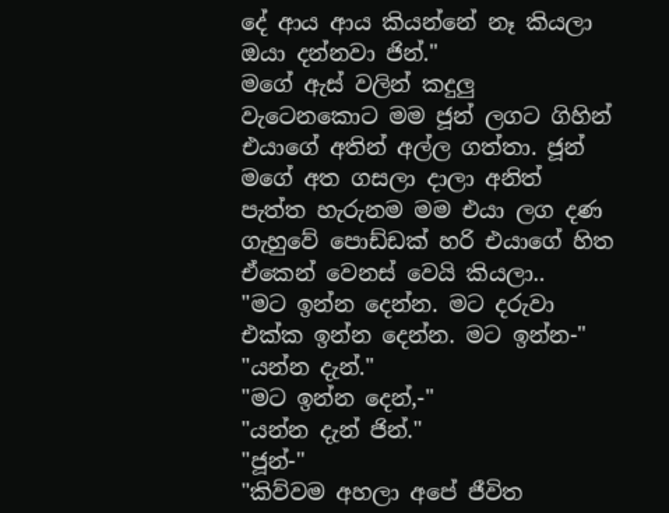දේ ආය ආය කියන්නේ නෑ කියලා ඔයා දන්නවා ජින්."
මගේ ඇස් වලින් කදුලු වැටෙනකොට මම ජූන් ලගට ගිහින් එයාගේ අතින් අල්ල ගත්තා. ජූන් මගේ අත ගසලා දාලා අනිත් පැත්ත හැරුනම මම එයා ලග දණ ගැහුවේ පොඩ්ඩක් හරි එයාගේ හිත ඒකෙන් වෙනස් වෙයි කියලා..
"මට ඉන්න දෙන්න. මට දරුවා එක්ක ඉන්න දෙන්න. මට ඉන්න-"
"යන්න දැන්."
"මට ඉන්න දෙන්,-"
"යන්න දැන් ජින්."
"ජූන්-"
"කිව්වම අහලා අපේ ජීවිත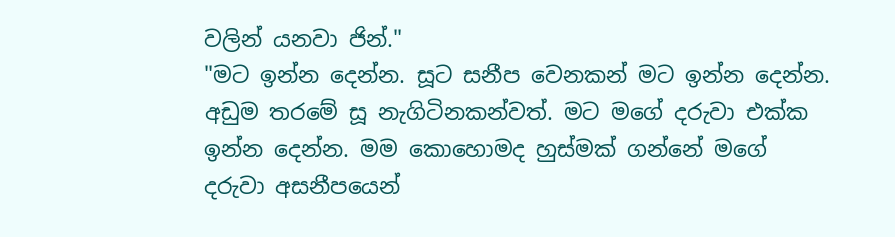වලින් යනවා ජින්."
"මට ඉන්න දෙන්න. සූට සනීප වෙනකන් මට ඉන්න දෙන්න. අඩුම තරමේ සූ නැගිටිනකන්වත්. මට මගේ දරුවා එක්ක ඉන්න දෙන්න. මම කොහොමද හුස්මක් ගන්නේ මගේ දරුවා අසනීපයෙන්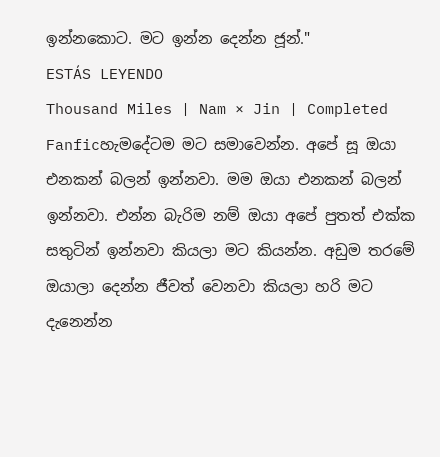ඉන්නකොට. මට ඉන්න දෙන්න ජූන්."
ESTÁS LEYENDO
Thousand Miles | Nam × Jin | Completed
Fanficහැමදේටම මට සමාවෙන්න. අපේ සූ ඔයා එනකන් බලන් ඉන්නවා. මම ඔයා එනකන් බලන් ඉන්නවා. එන්න බැරිම නම් ඔයා අපේ පුතත් එක්ක සතුටින් ඉන්නවා කියලා මට කියන්න. අඩුම තරමේ ඔයාලා දෙන්න ජීවත් වෙනවා කියලා හරි මට දැනෙන්න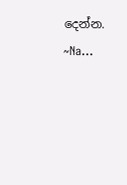දෙන්න. ~Na...